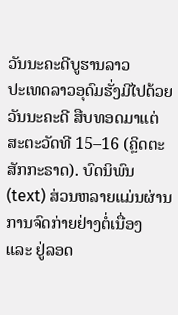ວັນນະຄະດີບູຮານລາວ
ປະເທດລາວອຸດົມຮັ່ງມີໄປດ້ວຍວັນນະຄະດີ ສືບທອດມາແຕ່ສະຕະວັດທີ 15–16 (ຄຼິດຕະສັກກະຣາດ). ບົດນິພົນ (text) ສ່ວນຫລາຍແມ່ນຜ່ານການຈົດກ່າຍຢ່າງຕໍ່ເນື່ອງ ແລະ ຢູ່ລອດ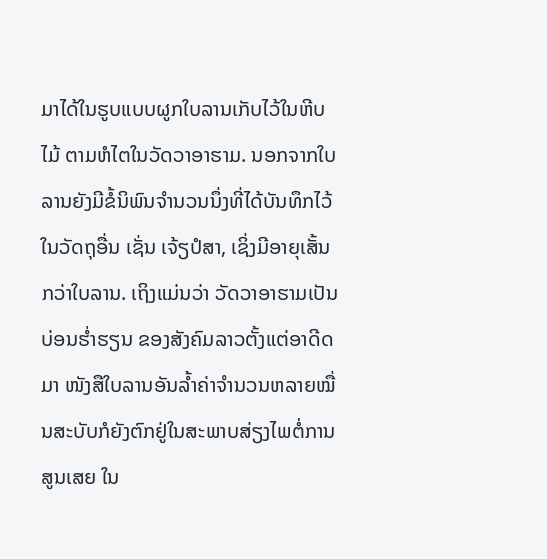ມາໄດ້ໃນຮູບແບບຜູກໃບລານເກັບໄວ້ໃນຫີບໄມ້ ຕາມຫໍໄຕໃນວັດວາອາຮາມ. ນອກຈາກໃບລານຍັງມີຂໍ້ນິພົນຈຳນວນນຶ່ງທີ່ໄດ້ບັນທຶກໄວ້ໃນວັດຖຸອື່ນ ເຊັ່ນ ເຈ້ຽປໍສາ, ເຊິ່ງມີອາຍຸເສັ້ນກວ່າໃບລານ. ເຖິງແມ່ນວ່າ ວັດວາອາຮາມເປັນບ່ອນຮ່ຳຮຽນ ຂອງສັງຄົມລາວຕັ້ງແຕ່ອາດີດມາ ໜັງສືໃບລານອັນລ້ຳຄ່າຈຳນວນຫລາຍໝື່ນສະບັບກໍຍັງຕົກຢູ່ໃນສະພາບສ່ຽງໄພຕໍ່ການສູນເສຍ ໃນ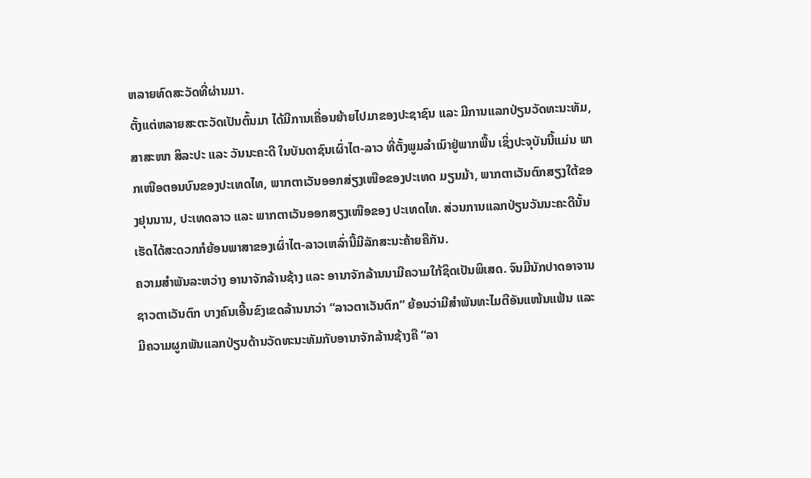ຫລາຍທົດສະວັດທີ່ຜ່ານມາ.
ຕັ້ງແຕ່ຫລາຍສະຕະວັດເປັນຕົ້ນມາ ໄດ້ມີການເຄື່ອນຍ້າຍໄປມາຂອງປະຊາຊົນ ແລະ ມີການແລກປ່ຽນວັດທະນະທັມ, ສາສະໜາ ສິລະປະ ແລະ ວັນນະຄະດີ ໃນບັນດາຊົນເຜົ່າໄຕ-ລາວ ທີ່ຕັ້ງພູມລຳເນົາຢູ່ພາກພື້ນ ເຊິ່ງປະຈຸບັນນີ້ແມ່ນ ພາກເໜືອຕອນບົນຂອງປະເທດໄທ, ພາກຕາເວັນອອກສ່ຽງເໜືອຂອງປະເທດ ມຽນມ້າ, ພາກຕາເວັນຕົກສຽງໃຕ້ຂອງຢຸນນານ, ປະເທດລາວ ແລະ ພາກຕາເວັນອອກສຽງເໜືອຂອງ ປະເທດໄທ. ສ່ວນການແລກປ່ຽນວັນນະຄະດີນັ້ນເຮັດໄດ້ສະດວກກໍຍ້ອນພາສາຂອງເຜົ່າໄຕ-ລາວເຫລົ່ານີ້ມີລັກສະນະຄ້າຍຄືກັນ.
ຄວາມສຳພັນລະຫວ່າງ ອານາຈັກລ້ານຊ້າງ ແລະ ອານາຈັກລ້ານນາມີຄວາມໃກ້ຊິດເປັນພິເສດ. ຈົນມີນັກປາດອາຈານຊາວຕາເວັນຕົກ ບາງຄົນເອີ້ນຂົງເຂດລ້ານນາວ່າ “ລາວຕາເວັນຕົກ” ຍ້ອນວ່າມີສຳພັນທະໄມຕີອັນແໜ້ນແຟ້ນ ແລະ ມີຄວາມຜູກພັນແລກປ່ຽນດ້ານວັດທະນະທັມກັບອານາຈັກລ້ານຊ້າງຄື “ລາ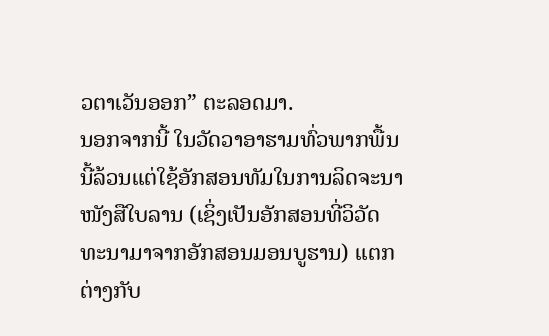ວຕາເວັນອອກ” ຕະລອດມາ.
ນອກຈາກນີ້ ໃນວັດວາອາຮາມທົ່ວພາກພື້ນນີ້ລ້ວນແຕ່ໃຊ້ອັກສອນທັມໃນການລິດຈະນາໜັງສືໃບລານ (ເຊິ່ງເປັນອັກສອນທີ່ວິວັດທະນາມາຈາກອັກສອນມອນບູຮານ) ແຕກຕ່າງກັບ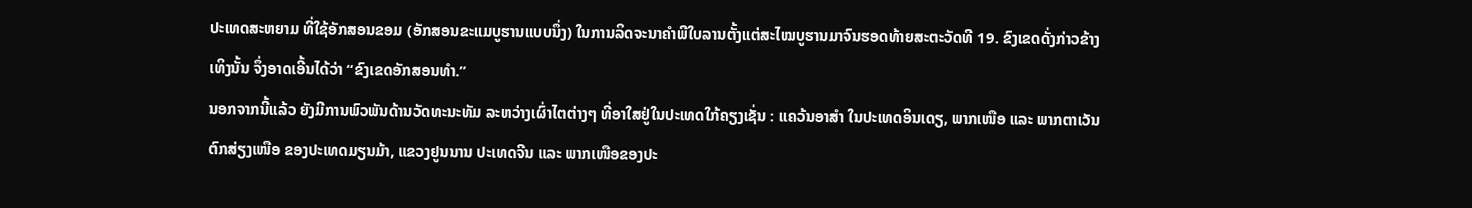ປະເທດສະຫຍາມ ທີ່ໃຊ້ອັກສອນຂອມ (ອັກສອນຂະແມບູຮານແບບນຶ່ງ) ໃນການລິດຈະນາຄຳພີໃບລານຕັ້ງແຕ່ສະໄໝບູຮານມາຈົນຮອດທ້າຍສະຕະວັດທີ 19. ຂົງເຂດດັ່ງກ່າວຂ້າງເທິງນັ້ນ ຈຶ່ງອາດເອີ້ນໄດ້ວ່າ “ຂົງເຂດອັກສອນທຳ.”
ນອກຈາກນີ້ແລ້ວ ຍັງມີການພົວພັນດ້ານວັດທະນະທັມ ລະຫວ່າງເຜົ່າໄຕຕ່າງໆ ທີ່ອາໃສຢູ່ໃນປະເທດໃກ້ຄຽງເຊັ່ນ : ແຄວ້ນອາສຳ ໃນປະເທດອິນເດຽ, ພາກເໜືອ ແລະ ພາກຕາເວັນຕົກສ່ຽງເໜືອ ຂອງປະເທດມຽນມ້າ, ແຂວງຢູນນານ ປະເທດຈີນ ແລະ ພາກເໜືອຂອງປະ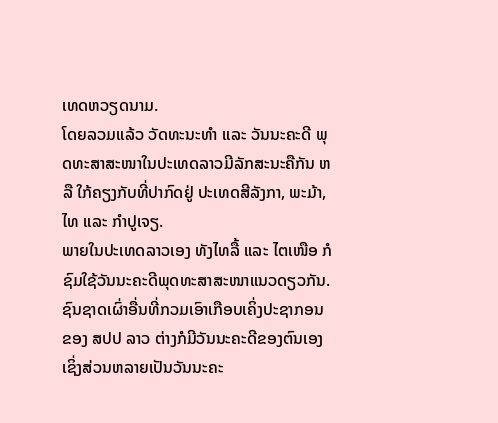ເທດຫວຽດນາມ.
ໂດຍລວມແລ້ວ ວັດທະນະທຳ ແລະ ວັນນະຄະດີ ພຸດທະສາສະໜາໃນປະເທດລາວມີລັກສະນະຄືກັນ ຫລື ໃກ້ຄຽງກັບທີ່ປາກົດຢູ່ ປະເທດສີລັງກາ, ພະມ້າ, ໄທ ແລະ ກຳປູເຈຽ.
ພາຍໃນປະເທດລາວເອງ ທັງໄທລື້ ແລະ ໄຕເໜືອ ກໍຊົມໃຊ້ວັນນະຄະດີພຸດທະສາສະໜາແນວດຽວກັນ. ຊົນຊາດເຜົ່າອື່ນທີ່ກວມເອົາເກືອບເຄິ່ງປະຊາກອນ ຂອງ ສປປ ລາວ ຕ່າງກໍມີວັນນະຄະດີຂອງຕົນເອງ ເຊິ່ງສ່ວນຫລາຍເປັນວັນນະຄະ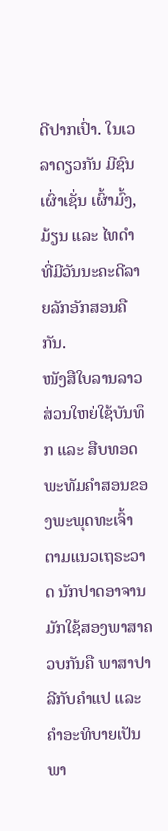ດີປາກເປົ່າ. ໃນເວລາດຽວກັນ ມີຊົນເຜົ່າເຊັ່ນ ເຜົ້າມົ້ງ, ມ້ຽນ ແລະ ໄທດຳ ທີ່ມີວັນນະຄະດີລາຍລັກອັກສອນຄືກັນ.
ໜັງສືໃບລານລາວສ່ວນໃຫຍ່ໃຊ້ບັນທຶກ ແລະ ສືບທອດພະທັມຄຳສອນຂອງພະພຸດທະເຈົ້າ ຕາມແນວເຖຣະວາດ ນັກປາດອາຈານມັກໃຊ້ສອງພາສາຄວບກັນຄື ພາສາປາລີກັບຄຳແປ ແລະ ຄຳອະທິບາຍເປັນພາ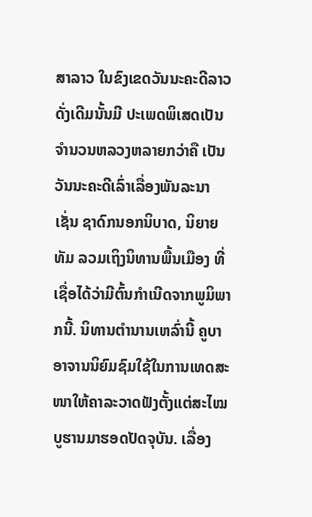ສາລາວ ໃນຂົງເຂດວັນນະຄະດີລາວດັ່ງເດີມນັ້ນມີ ປະເພດພິເສດເປັນຈຳນວນຫລວງຫລາຍກວ່າຄື ເປັນວັນນະຄະດີເລົ່າເລື່ອງພັນລະນາ ເຊັ່ນ ຊາດົກນອກນິບາດ, ນິຍາຍທັມ ລວມເຖິງນິທານພື້ນເມືອງ ທີ່ເຊື່ອໄດ້ວ່າມີຕົ້ນກຳເນີດຈາກພູມິພາກນີ້. ນິທານຕຳນານເຫລົ່ານີ້ ຄູບາອາຈານນິຍົມຊົມໃຊ້ໃນການເທດສະໜາໃຫ້ຄາລະວາດຟັງຕັ້ງແຕ່ສະໄໝບູຮານມາຮອດປັດຈຸບັນ. ເລື່ອງ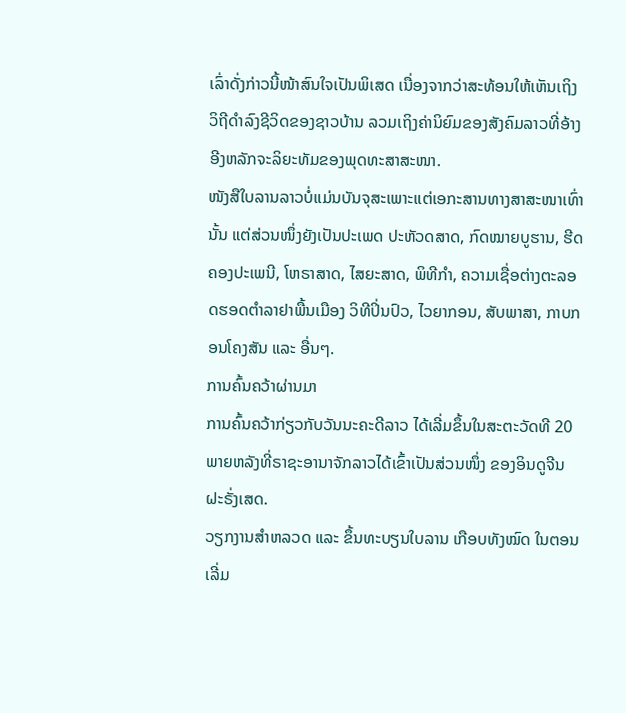ເລົ່າດັ່ງກ່າວນີ້ໜ້າສົນໃຈເປັນພິເສດ ເນື່ອງຈາກວ່າສະທ້ອນໃຫ້ເຫັນເຖິງວິຖີດຳລົງຊີວິດຂອງຊາວບ້ານ ລວມເຖິງຄ່ານິຍົມຂອງສັງຄົມລາວທີ່ອ້າງອີງຫລັກຈະລິຍະທັມຂອງພຸດທະສາສະໜາ.
ໜັງສືໃບລານລາວບໍ່ແມ່ນບັນຈຸສະເພາະແຕ່ເອກະສານທາງສາສະໜາເທົ່ານັ້ນ ແຕ່ສ່ວນໜຶ່ງຍັງເປັນປະເພດ ປະຫັວດສາດ, ກົດໝາຍບູຮານ, ຮີດຄອງປະເພນີ, ໂຫຣາສາດ, ໄສຍະສາດ, ພິທີກຳ, ຄວາມເຊື່ອຕ່າງຕະລອດຮອດຕຳລາຢາພື້ນເມືອງ ວິທີປິ່ນປົວ, ໄວຍາກອນ, ສັບພາສາ, ກາບກອນໂຄງສັນ ແລະ ອື່ນໆ.
ການຄົ້ນຄວ້າຜ່ານມາ
ການຄົ້ນຄວ້າກ່ຽວກັບວັນນະຄະດີລາວ ໄດ້ເລີ່ມຂຶ້ນໃນສະຕະວັດທີ 20 ພາຍຫລັງທີ່ຣາຊະອານາຈັກລາວໄດ້ເຂົ້າເປັນສ່ວນໜຶ່ງ ຂອງອິນດູຈີນຝະຣັ່ງເສດ.
ວຽກງານສຳຫລວດ ແລະ ຂຶ້ນທະບຽນໃບລານ ເກືອບທັງໝົດ ໃນຕອນເລີ່ມ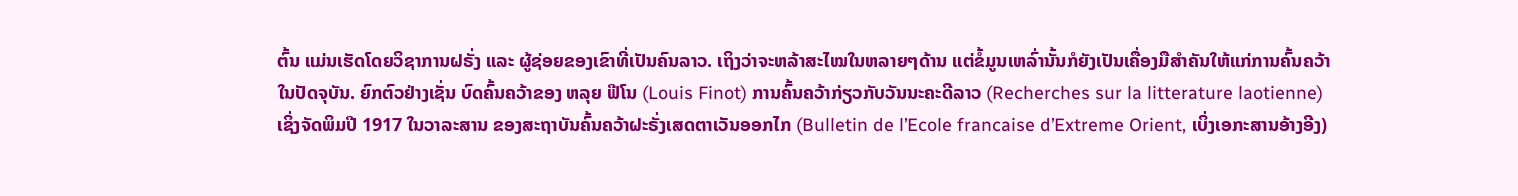ຕົ້ນ ແມ່ນເຮັດໂດຍວິຊາການຝຣັ່ງ ແລະ ຜູ້ຊ່ອຍຂອງເຂົາທີ່ເປັນຄົນລາວ. ເຖິງວ່າຈະຫລ້າສະໄໝໃນຫລາຍໆດ້ານ ແຕ່ຂໍ້ມູນເຫລົ່ານັ້ນກໍຍັງເປັນເຄື່ອງມືສຳຄັນໃຫ້ແກ່ການຄົ້ນຄວ້າໃນປັດຈຸບັນ. ຍົກຕົວຢ່າງເຊັ່ນ ບົດຄົ້ນຄວ້າຂອງ ຫລຸຍ ຟີໂນ (Louis Finot) ການຄົ້ນຄວ້າກ່ຽວກັບວັນນະຄະດີລາວ (Recherches sur la litterature laotienne) ເຊິ່ງຈັດພິມປີ 1917 ໃນວາລະສານ ຂອງສະຖາບັນຄົ້ນຄວ້າຝະຣັ່ງເສດຕາເວັນອອກໄກ (Bulletin de l’Ecole francaise d’Extreme Orient, ເບິ່ງເອກະສານອ້າງອີງ)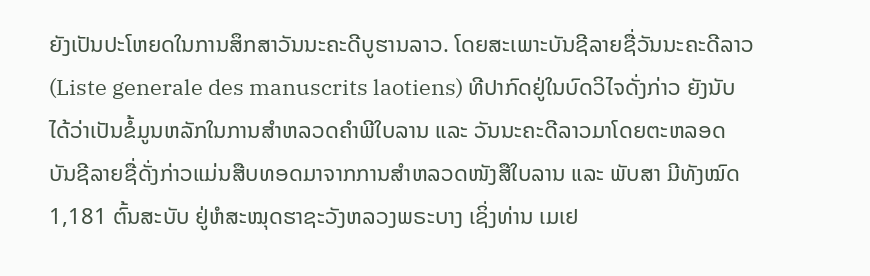ຍັງເປັນປະໂຫຍດໃນການສຶກສາວັນນະຄະດີບູຮານລາວ. ໂດຍສະເພາະບັນຊີລາຍຊື່ວັນນະຄະດີລາວ (Liste generale des manuscrits laotiens) ທີປາກົດຢູ່ໃນບົດວິໄຈດັ່ງກ່າວ ຍັງນັບໄດ້ວ່າເປັນຂໍ້ມູນຫລັກໃນການສຳຫລວດຄຳພີໃບລານ ແລະ ວັນນະຄະດີລາວມາໂດຍຕະຫລອດ ບັນຊີລາຍຊື່ດັ່ງກ່າວແມ່ນສືບທອດມາຈາກການສຳຫລວດໜັງສືໃບລານ ແລະ ພັບສາ ມີທັງໝົດ 1,181 ຕົ້ນສະບັບ ຢູ່ຫໍສະໝຸດຮາຊະວັງຫລວງພຣະບາງ ເຊິ່ງທ່ານ ເມເຢ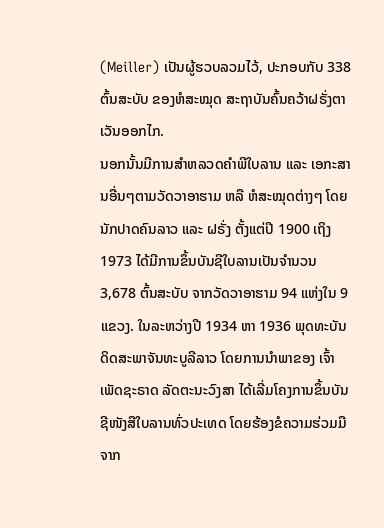(Meiller) ເປັນຜູ້ຮວບລວມໄວ້, ປະກອບກັບ 338 ຕົ້ນສະບັບ ຂອງຫໍສະໝຸດ ສະຖາບັນຄົ້ນຄວ້າຝຣັ່ງຕາເວັນອອກໄກ.
ນອກນັ້ນມີການສຳຫລວດຄຳພີໃບລານ ແລະ ເອກະສານອື່ນໆຕາມວັດວາອາຮາມ ຫລື ຫໍສະໝຸດຕ່າງໆ ໂດຍນັກປາດຄົນລາວ ແລະ ຝຣັ່ງ ຕັ້ງແຕ່ປີ 1900 ເຖິງ 1973 ໄດ້ມີການຂຶ້ນບັນຊີໃບລານເປັນຈຳນວນ 3,678 ຕົ້ນສະບັບ ຈາກວັດວາອາຮາມ 94 ແຫ່ງໃນ 9 ແຂວງ. ໃນລະຫວ່າງປີ 1934 ຫາ 1936 ພຸດທະບັນດິດສະພາຈັນທະບູລີລາວ ໂດຍການນຳພາຂອງ ເຈົ້າເພັດຊະຣາດ ລັດຕະນະວົງສາ ໄດ້ເລີ່ມໂຄງການຂຶ້ນບັນຊີໜັງສືໃບລານທົ່ວປະເທດ ໂດຍຮ້ອງຂໍຄວາມຮ່ວມມືຈາກ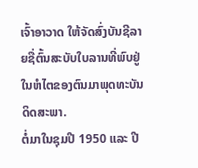ເຈົ້າອາວາດ ໃຫ້ຈັດສົ່ງບັນຊີລາຍຊື່ຕົ້ນສະບັບໃບລານທີ່ພົບຢູ່ໃນຫໍໄຕຂອງຕົນມາພຸດທະບັນດິດສະພາ.
ຕໍ່ມາໃນຊຸມປີ 1950 ແລະ ປີ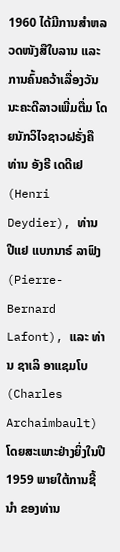1960 ໄດ້ມີການສຳຫລວດໜັງສືໃບລານ ແລະ ການຄົ້ນຄວ້າເລື່ອງວັນນະຄະດີລາວເພີ່ມຕື່ມ ໂດຍນັກວິໄຈຊາວຝຣັ່ງຄື ທ່ານ ອັງຣີ ເດດີເຢ (Henri Deydier), ທ່ານ ປີແຢ ແບກນາຣ໌ ລາຟົງ (Pierre-Bernard Lafont), ແລະ ທ່ານ ຊາເລິ ອາແຊມໂບ (Charles Archaimbault) ໂດຍສະເພາະຢ່າງຍິ່ງໃນປີ 1959 ພາຍໃຕ້ການຊີ້ນຳ ຂອງທ່ານ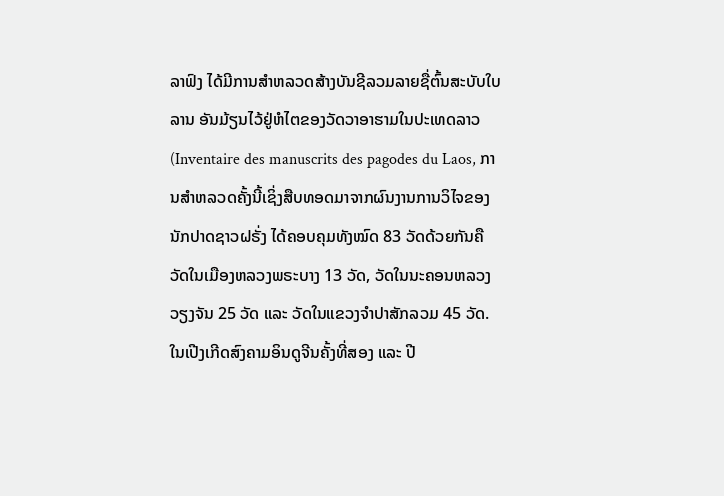ລາຟົງ ໄດ້ມີການສຳຫລວດສ້າງບັນຊີລວມລາຍຊື່ຕົ້ນສະບັບໃບລານ ອັນມ້ຽນໄວ້ຢູ່ຫໍໄຕຂອງວັດວາອາຮາມໃນປະເທດລາວ (Inventaire des manuscrits des pagodes du Laos, ການສຳຫລວດຄັ້ງນີ້ເຊິ່ງສືບທອດມາຈາກຜົນງານການວິໄຈຂອງນັກປາດຊາວຝຣັ່ງ ໄດ້ຄອບຄຸມທັງໝົດ 83 ວັດດ້ວຍກັນຄື ວັດໃນເມືອງຫລວງພຣະບາງ 13 ວັດ, ວັດໃນນະຄອນຫລວງວຽງຈັນ 25 ວັດ ແລະ ວັດໃນແຂວງຈຳປາສັກລວມ 45 ວັດ.
ໃນເປີງເກີດສົງຄາມອິນດູຈີນຄັ້ງທີ່ສອງ ແລະ ປີ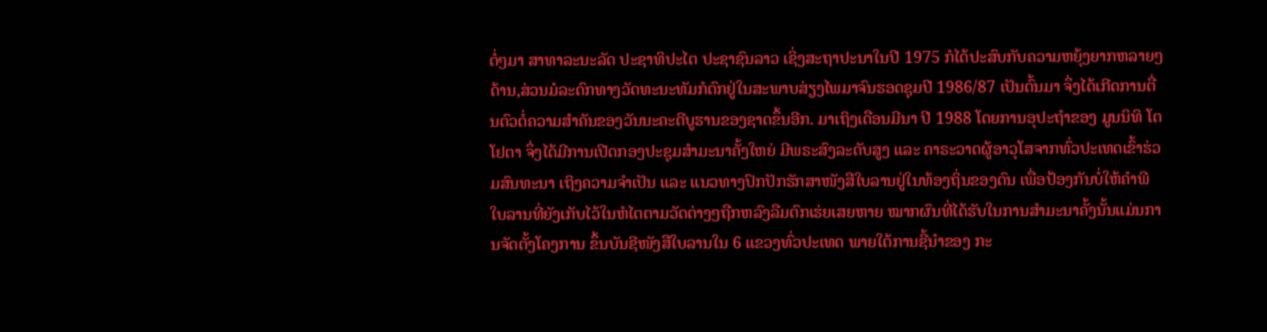ຕໍ່ໆມາ ສາທາລະນະລັດ ປະຊາທິປະໄຕ ປະຊາຊົນລາວ ເຊິ່ງສະຖາປະນາໃນປີ 1975 ກໍໄດ້ປະສົບກັບຄວາມຫຍຸ້ງຍາກຫລາຍໆດ້ານ,ສ່ວນມໍລະດົກທາງວັດທະນະທັມກໍຕົກຢູ່ໃນສະພາບສ່ຽງໄພມາຈົນຮອດຊຸມປີ 1986/87 ເປັນຕົ້ນມາ ຈຶ່ງໄດ້ເກີດການຕື່ນຕົວຕໍ່ຄວາມສຳຄັນຂອງວັນນະຄະດີບູຮານຂອງຊາດຂຶ້ນອີກ. ມາເຖິງເດືອນມີນາ ປີ 1988 ໂດຍການອຸປະຖຳຂອງ ມູນນິທິ ໂຕໂຢຕາ ຈຶ່ງໄດ້ມີການເປີດກອງປະຊຸມສຳມະນາຄັ້ງໃຫຍ່ ມີພຣະສົງລະດັບສູງ ແລະ ຄາຣະວາດຜູ້ອາວຸໂສຈາກທົ່ວປະເທດເຂົ້າຮ່ວມສົນທະນາ ເຖິງຄວາມຈຳເປັນ ແລະ ແນວທາງປົກປັກຮັກສາໜັງສືໃບລານຢູ່ໃນທ້ອງຖິ່ນຂອງຕົນ ເພື່ອປ້ອງກັນບໍ່ໃຫ້ຄຳພີໃບລານທີ່ຍັງເກັບໄວ້ໃນຫໍໄຕຕາມວັດຕ່າງໆຖືກຫລົງລືມຕົກເຮ່ຍເສຍຫາຍ ໝາກຜົນທີ່ໄດ້ຮັບໃນການສຳມະນາຄັ້ງນັ້ນແມ່ນການຈັດຕັ້ງໂຄງການ ຂຶ້ນບັນຊີໜັງສືໃບລານໃນ 6 ແຂວງທົ່ວປະເທດ ພາຍໃຕ້ການຊີ້ນຳຂອງ ກະ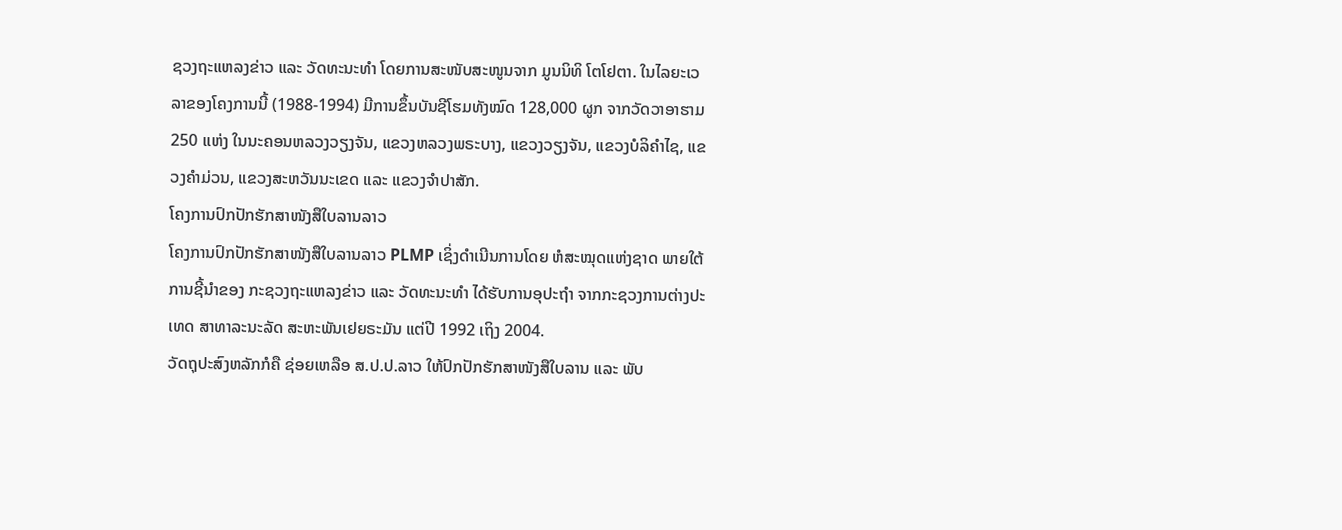ຊວງຖະແຫລງຂ່າວ ແລະ ວັດທະນະທຳ ໂດຍການສະໜັບສະໜູນຈາກ ມູນນິທິ ໂຕໂຢຕາ. ໃນໄລຍະເວລາຂອງໂຄງການນີ້ (1988-1994) ມີການຂຶ້ນບັນຊີໂຮມທັງໝົດ 128,000 ຜູກ ຈາກວັດວາອາຮາມ 250 ແຫ່ງ ໃນນະຄອນຫລວງວຽງຈັນ, ແຂວງຫລວງພຣະບາງ, ແຂວງວຽງຈັນ, ແຂວງບໍລິຄຳໄຊ, ແຂວງຄຳມ່ວນ, ແຂວງສະຫວັນນະເຂດ ແລະ ແຂວງຈຳປາສັກ.
ໂຄງການປົກປັກຮັກສາໜັງສືໃບລານລາວ
ໂຄງການປົກປັກຮັກສາໜັງສືໃບລານລາວ PLMP ເຊິ່ງດຳເນີນການໂດຍ ຫໍສະໝຸດແຫ່ງຊາດ ພາຍໃຕ້ການຊີ້ນຳຂອງ ກະຊວງຖະແຫລງຂ່າວ ແລະ ວັດທະນະທຳ ໄດ້ຮັບການອຸປະຖຳ ຈາກກະຊວງການຕ່າງປະເທດ ສາທາລະນະລັດ ສະຫະພັນເຢຍຣະມັນ ແຕ່ປີ 1992 ເຖິງ 2004.
ວັດຖຸປະສົງຫລັກກໍຄື ຊ່ອຍເຫລືອ ສ.ປ.ປ.ລາວ ໃຫ້ປົກປັກຮັກສາໜັງສືໃບລານ ແລະ ພັບ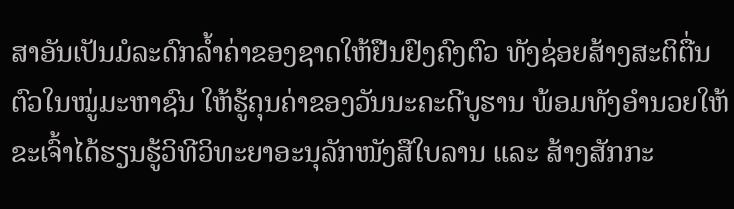ສາອັນເປັນມໍລະດົກລ້ຳຄ່າຂອງຊາດໃຫ້ຢືນຢົງຄົງຕົວ ທັງຊ່ອຍສ້າງສະຕິຕື່ນຕົວໃນໝູ່ມະຫາຊົນ ໃຫ້ຮູ້ຄຸນຄ່າຂອງວັນນະຄະດີບູຮານ ພ້ອມທັງອຳນວຍໃຫ້ຂະເຈົ້າໄດ້ຮຽນຮູ້ວິທີວິທະຍາອະນຸລັກໜັງສືໃບລານ ແລະ ສ້າງສັກກະ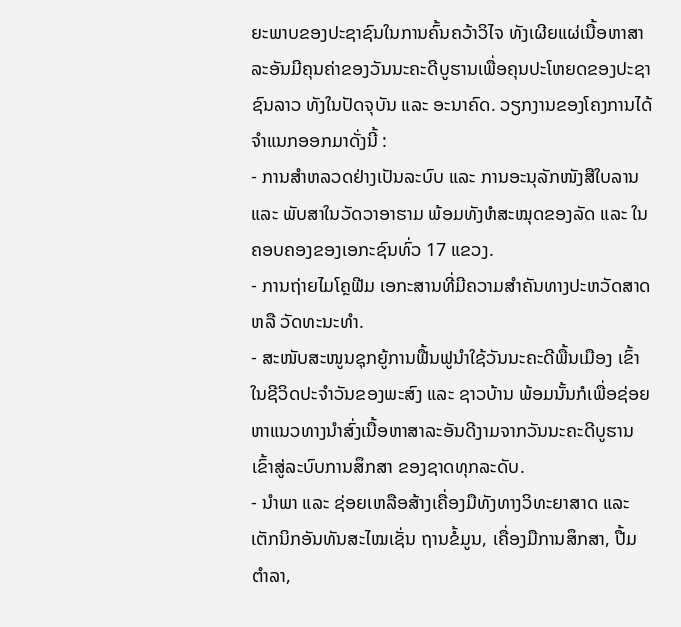ຍະພາບຂອງປະຊາຊົນໃນການຄົ້ນຄວ້າວິໄຈ ທັງເຜີຍແຜ່ເນື້ອຫາສາລະອັນມີຄຸນຄ່າຂອງວັນນະຄະດີບູຮານເພື່ອຄຸນປະໂຫຍດຂອງປະຊາຊົນລາວ ທັງໃນປັດຈຸບັນ ແລະ ອະນາຄົດ. ວຽກງານຂອງໂຄງການໄດ້ຈຳແນກອອກມາດັ່ງນີ້ :
- ການສຳຫລວດຢ່າງເປັນລະບົບ ແລະ ການອະນຸລັກໜັງສືໃບລານ ແລະ ພັບສາໃນວັດວາອາຮາມ ພ້ອມທັງຫໍສະໝຸດຂອງລັດ ແລະ ໃນຄອບຄອງຂອງເອກະຊົນທົ່ວ 17 ແຂວງ.
- ການຖ່າຍໄມໂຄຼຟີມ ເອກະສານທີ່ມີຄວາມສຳຄັນທາງປະຫວັດສາດ ຫລື ວັດທະນະທຳ.
- ສະໜັບສະໜູນຊຸກຍູ້ການຟື້ນຟູນຳໃຊ້ວັນນະຄະດີພື້ນເມືອງ ເຂົ້າໃນຊີວິດປະຈຳວັນຂອງພະສົງ ແລະ ຊາວບ້ານ ພ້ອມນັ້ນກໍເພື່ອຊ່ອຍຫາແນວທາງນຳສົ່ງເນື້ອຫາສາລະອັນດີງາມຈາກວັນນະຄະດີບູຮານເຂົ້າສູ່ລະບົບການສຶກສາ ຂອງຊາດທຸກລະດັບ.
- ນຳພາ ແລະ ຊ່ອຍເຫລືອສ້າງເຄື່ອງມືທັງທາງວິທະຍາສາດ ແລະ ເຕັກນິກອັນທັນສະໄໝເຊັ່ນ ຖານຂໍ້ມູນ, ເຄື່ອງມືການສຶກສາ, ປື້ມຕຳລາ,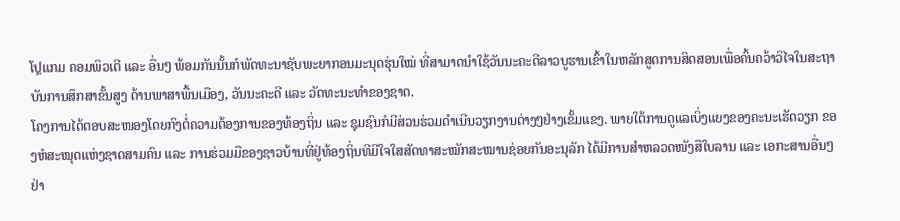ໂປຼແກມ ຄອມພິວເຕີ ແລະ ອື່ນໆ ພ້ອມກັນນັ້ນກໍພັດທະນາຊັບພະຍາກອນມະນຸດຮຸ່ນໃໝ່ ທີ່ສາມາດນຳໃຊ້ວັນນະຄະດີລາວບູຮານເຂົ້າໃນຫລັກສູດການສິດສອນເພື່ອຄົ້ນຄວ້າວິໄຈໃນສະຖາບັນການສຶກສາຂັ້ນສູງ ດ້ານພາສາພື້ນເມືອງ, ວັນນະຄະດີ ແລະ ວັດທະນະທຳຂອງຊາດ.
ໂຄງການໄດ້ຕອບສະໜອງໂດຍກົງຕໍ່ຄວາມຕ້ອງການຂອງທ້ອງຖິ່ນ ແລະ ຊຸມຊົນກໍມີສ່ວນຮ່ວມດຳເນີນວຽກງານຕ່າງໆຢ່າງເຂັ້ມແຂງ. ພາຍໃຕ້ການດູແລເບິ່ງແຍງຂອງຄະນະເຮັດວຽກ ຂອງຫໍສະໝຸດແຫ່ງຊາດສາມຄົນ ແລະ ການຮ່ວມມືຂອງຊາວບ້ານທີ່ຢູ່ທ້ອງຖິ່ນທີມີໃຈໃສສັດທາສະໝັກສະໝານຊ່ອຍກັນອະນຸລັກ ໄດ້ມີການສຳຫລວດໜັງສືໃບລານ ແລະ ເອກະສານອື່ນໆຢ່າ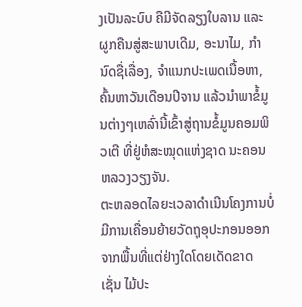ງເປັນລະບົບ ຄືມີຈັດລຽງໃບລານ ແລະ ຜູກຄືນສູ່ສະພາບເດີມ, ອະນາໄມ, ກຳນົດຊື່ເລື່ອງ, ຈຳແນກປະເພດເນື້ອຫາ, ຄົ້ນຫາວັນເດືອນປີຈານ ແລ້ວນຳພາຂໍ້ມູນຕ່າງໆເຫລົ່ານີ້ເຂົ້າສູ່ຖານຂໍ້ມູນຄອມພິວເຕີ ທີ່ຢູ່ຫໍສະໝຸດແຫ່ງຊາດ ນະຄອນຫລວງວຽງຈັນ.
ຕະຫລອດໄລຍະເວລາດຳເນີນໂຄງການບໍ່ມີການເຄື່ອນຍ້າຍວັດຖຸອຸປະກອນອອກຈາກພື້ນທີ່ແຕ່ຢ່າງໃດໂດຍເດັດຂາດ ເຊັ່ນ ໄມ້ປະ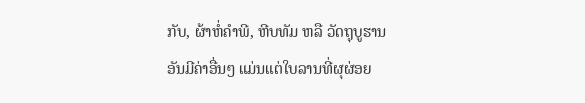ກັບ, ຜ້າຫໍ່ຄຳພີ, ຫີບທັມ ຫລື ວັດຖຸບູຮານອັນມີຄ່າອື່ນໆ ແມ່ນແຕ່ໃບລານທີ່ຜຸຜ່ອຍ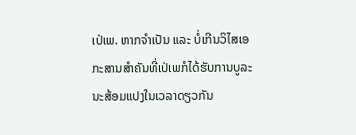ເປ່ເພ. ຫາກຈຳເປັນ ແລະ ບໍ່ເກີນວິໄສເອກະສານສຳຄັນທີ່ເປ່ເພກໍໄດ້ຮັບການບູລະນະສ້ອມແປງໃນເວລາດຽວກັນ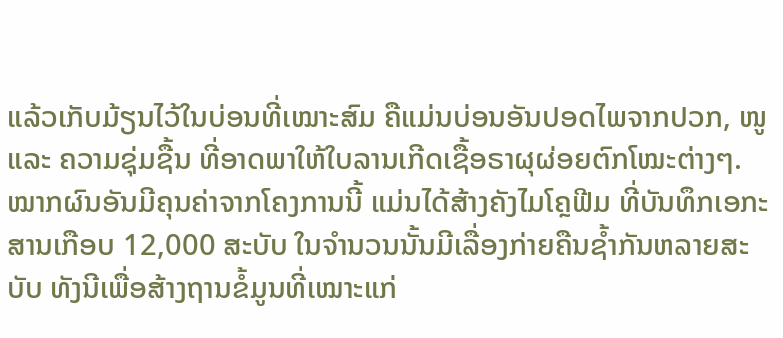ແລ້ວເກັບມ້ຽນໄວ້ໃນບ່ອນທີ່ເໝາະສົມ ຄືແມ່ນບ່ອນອັນປອດໄພຈາກປວກ, ໜູ ແລະ ຄວາມຊຸ່ມຊື້ນ ທີ່ອາດພາໃຫ້ໃບລານເກີດເຊື້ອຣາຜຸຜ່ອຍຕົກໂໝະຕ່າງໆ.
ໝາກຜົນອັນມີຄຸນຄ່າຈາກໂຄງການນີ້ ແມ່ນໄດ້ສ້າງຄັງໄມໂຄຼຟີມ ທີ່ບັນທຶກເອກະສານເກືອບ 12,000 ສະບັບ ໃນຈຳນວນນັ້ນມີເລື່ອງກ່າຍຄືນຊ້ຳກັນຫລາຍສະບັບ ທັງນີເພື່ອສ້າງຖານຂໍ້ມູນທີ່ເໝາະແກ່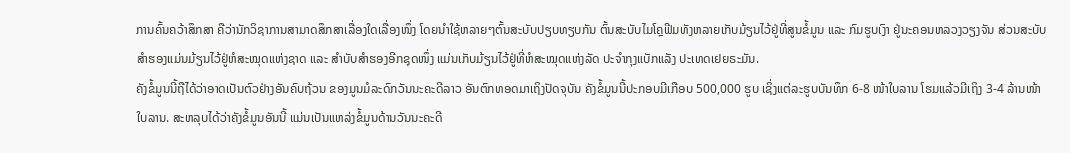ການຄົ້ນຄວ້າສຶກສາ ຄືວ່ານັກວິຊາການສາມາດສຶກສາເລື່ອງໃດເລື່ອງໜຶ່ງ ໂດຍນຳໃຊ້ຫລາຍໆຕົ້ນສະບັບປຽບທຽບກັນ ຕົ້ນສະບັບໄມໂຄຼຟີມທັງຫລາຍເກັບມ້ຽນໄວ້ຢູ່ທີ່ສູນຂໍ້ມູນ ແລະ ກົມຮູບເງົາ ຢູ່ນະຄອນຫລວງວຽງຈັນ ສ່ວນສະບັບສຳຮອງແມ່ນມ້ຽນໄວ້ຢູ່ຫໍສະໝຸດແຫ່ງຊາດ ແລະ ສຳບັບສຳຮອງອີກຊຸດໜຶ່ງ ແມ່ນເກັບມ້ຽນໄວ້ຢູ່ທີ່ຫໍສະໝຸດແຫ່ງລັດ ປະຈຳກຸງແບັກແລັງ ປະເທດເຢຍຣະມັນ.
ຄັງຂໍ້ມູນນີ້ຖືໄດ້ວ່າອາດເປັນຕົວຢ່າງອັນຄົບຖ້ວນ ຂອງມູນມໍລະດົກວັນນະຄະດີລາວ ອັນຕົກທອດມາເຖິງປັດຈຸບັນ ຄັງຂໍ້ມູນນີ້ປະກອບມີເກືອບ 500,000 ຮູບ ເຊິ່ງແຕ່ລະຮູບບັນທຶກ 6-8 ໜ້າໃບລານ ໂຮມແລ້ວມີເຖິງ 3-4 ລ້ານໜ້າໃບລານ. ສະຫລຸບໄດ້ວ່າຄັງຂໍ້ມູນອັນນີ້ ແມ່ນເປັນແຫລ່ງຂໍ້ມູນດ້ານວັນນະຄະດີ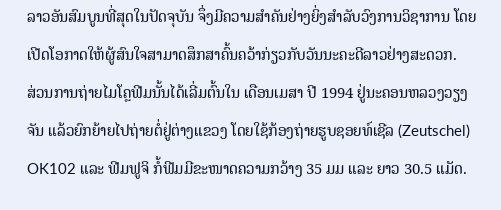ລາວອັນສົມບູນທີ່ສຸດໃນປັດຈຸບັນ ຈຶ່ງມີຄວາມສຳຄັນຢ່າງຍິ່ງສຳລັບວົງການວິຊາການ ໂດຍເປີດໂອກາດໃຫ້ຜູ້ສົນໃຈສາມາດສຶກສາຄົ້ນຄວ້າກ່ຽວກັບວັນນະຄະດີລາວຢ່າງສະດວກ.
ສ່ວນການຖ່າຍໄມໂຄຼຟີມນັ້ນໄດ້ເລີ່ມຕົ້ນໃນ ເດືອນເມສາ ປີ 1994 ຢູ່ນະຄອນຫລວງວຽງຈັນ ແລ້ວຍົກຍ້າຍໄປຖ່າຍຕໍ່ຢູ່ຕ່າງແຂວງ ໂດຍໃຊ້ກ້ອງຖ່າຍຮູບຊອຍທ໌ເຊີລ (Zeutschel) OK102 ແລະ ຟີມຟູຈິ ກໍ້ຟີມມີຂະໜາດຄວາມກວ້າງ 35 ມມ ແລະ ຍາວ 30.5 ແມັດ.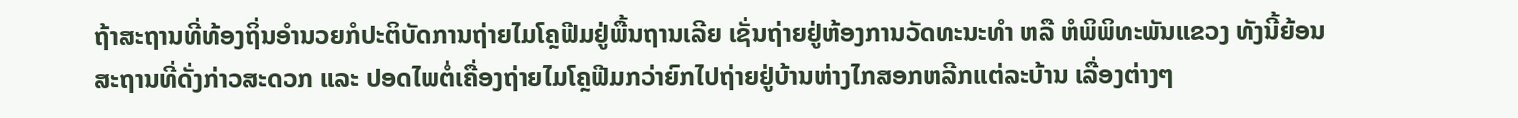ຖ້າສະຖານທີ່ທ້ອງຖິ່ນອຳນວຍກໍປະຕິບັດການຖ່າຍໄມໂຄຼຟີມຢູ່ພື້ນຖານເລີຍ ເຊັ່ນຖ່າຍຢູ່ຫ້ອງການວັດທະນະທຳ ຫລື ຫໍພິພິທະພັນແຂວງ ທັງນີ້ຍ້ອນສະຖານທີ່ດັ່ງກ່າວສະດວກ ແລະ ປອດໄພຕໍ່ເຄື່ອງຖ່າຍໄມໂຄຼຟີມກວ່າຍົກໄປຖ່າຍຢູ່ບ້ານຫ່າງໄກສອກຫລີກແຕ່ລະບ້ານ ເລື່ອງຕ່າງໆ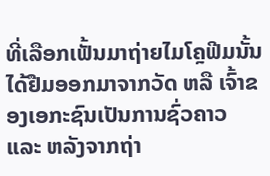ທີ່ເລືອກເຟັ້ນມາຖ່າຍໄມໂຄຼຟີມນັ້ນ ໄດ້ຢືມອອກມາຈາກວັດ ຫລື ເຈົ້າຂອງເອກະຊົນເປັນການຊົ່ວຄາວ ແລະ ຫລັງຈາກຖ່າ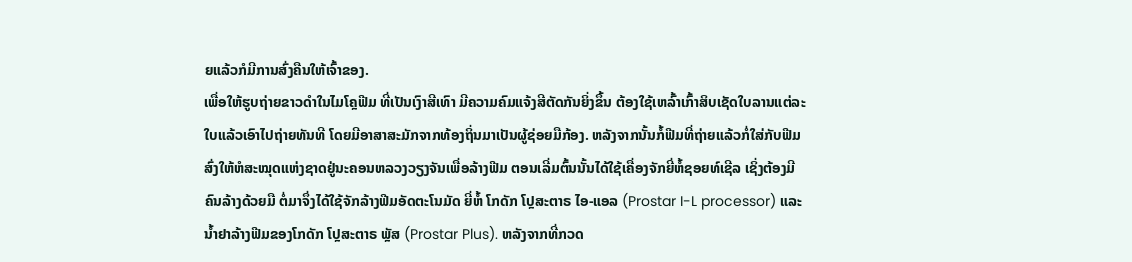ຍແລ້ວກໍມີການສົ່ງຄືນໃຫ້ເຈົ້າຂອງ.
ເພື່ອໃຫ້ຮູບຖ່າຍຂາວດຳໃນໄມໂຄຼຟີມ ທີ່ເປັນເງົາສີເທົາ ມີຄວາມຄົມແຈ້ງສີຕັດກັນຍິ່ງຂຶ້ນ ຕ້ອງໃຊ້ເຫລົ້າເກົ້າສິບເຊັດໃບລານແຕ່ລະໃບແລ້ວເອົາໄປຖ່າຍທັນທີ ໂດຍມີອາສາສະມັກຈາກທ້ອງຖິ່ນມາເປັນຜູ້ຊ່ອຍມືກ້ອງ. ຫລັງຈາກນັ້ນກໍ້ຟີມທີ່ຖ່າຍແລ້ວກໍ່ໃສ່ກັບຟີມ ສົ່ງໃຫ້ຫໍສະໝຸດແຫ່ງຊາດຢູ່ນະຄອນຫລວງວຽງຈັນເພື່ອລ້າງຟີມ ຕອນເລີ່ມຕົ້ນນັ້ນໄດ້ໃຊ້ເຄື່ອງຈັກຍີ່ຫໍ້ຊອຍທ໌ເຊີລ ເຊິ່ງຕ້ອງມີຄົນລ້າງດ້ວຍມື ຕໍ່ມາຈຶ່ງໄດ້ໃຊ້ຈັກລ້າງຟີມອັດຕະໂນມັດ ຍີ່ຫໍ້ ໂກດັກ ໂປຼສະຕາຣ ໄອ-ແອລ (Prostar I-L processor) ແລະ ນ້ຳຢາລ້າງຟີມຂອງໂກດັກ ໂປຼສະຕາຣ ພຼັສ (Prostar Plus). ຫລັງຈາກທີ່ກວດ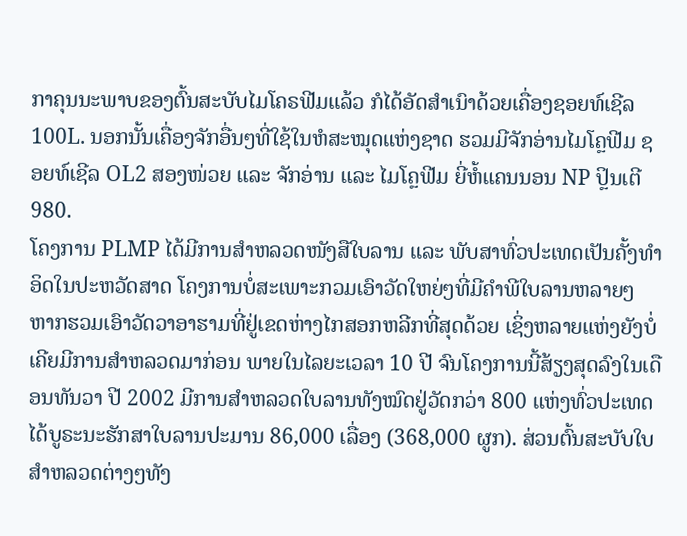ກາຄຸນນະພາບຂອງຕົ້ນສະບັບໄມໂຄຣຟີມແລ້ວ ກໍໄດ້ອັດສຳເນົາດ້ວຍເຄື່ອງຊອຍທ໌ເຊີລ 100L. ນອກນັ້ນເຄື່ອງຈັກອື່ນໆທີ່ໃຊ້ໃນຫໍສະໝຸດແຫ່ງຊາດ ຮວມມີຈັກອ່ານໄມໂຄຼຟີມ ຊອຍທ໌ເຊີລ OL2 ສອງໜ່ວຍ ແລະ ຈັກອ່ານ ແລະ ໄມໂຄຼຟີມ ຍີ່ຫໍ້ແຄນນອນ NP ປຼິນເຕີ 980.
ໂຄງການ PLMP ໄດ້ມີການສຳຫລວດໜັງສືໃບລານ ແລະ ພັບສາທົ່ວປະເທດເປັນຄັ້ງທຳອິດໃນປະຫວັດສາດ ໂຄງການບໍ່ສະເພາະກວມເອົາວັດໃຫຍ່ໆທີ່ມີຄຳພີໃບລານຫລາຍໆ ຫາກຮວມເອົາວັດວາອາຮາມທີ່ຢູ່ເຂດຫ່າງໄກສອກຫລີກທີ່ສຸດດ້ວຍ ເຊິ່ງຫລາຍແຫ່ງຍັງບໍ່ເຄີຍມີການສຳຫລວດມາກ່ອນ ພາຍໃນໄລຍະເວລາ 10 ປີ ຈົນໂຄງການນີ້ສ້ຽງສຸດລົງໃນເດືອນທັນວາ ປີ 2002 ມີການສຳຫລວດໃບລານທັງໝົດຢູ່ວັດກວ່າ 800 ແຫ່ງທົ່ວປະເທດ ໄດ້ບູຣະນະຮັກສາໃບລານປະມານ 86,000 ເລື່ອງ (368,000 ຜູກ). ສ່ວນຕົ້ນສະບັບໃບສຳຫລວດຕ່າງໆທັງ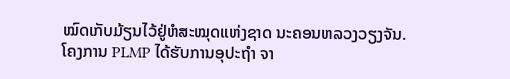ໝົດເກັບມ້ຽນໄວ້ຢູ່ຫໍສະໝຸດແຫ່ງຊາດ ນະຄອນຫລວງວຽງຈັນ.
ໂຄງການ PLMP ໄດ້ຮັບການອຸປະຖຳ ຈາ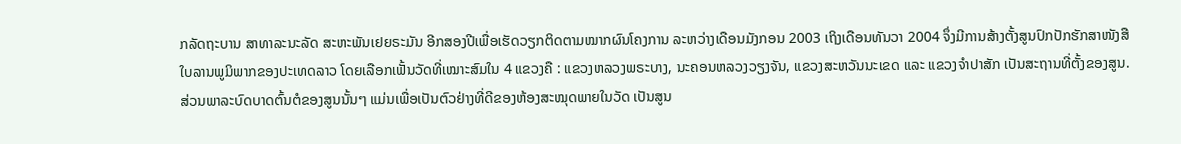ກລັດຖະບານ ສາທາລະນະລັດ ສະຫະພັນເຢຍຣະມັນ ອີກສອງປີເພື່ອເຮັດວຽກຕິດຕາມໝາກຜົນໂຄງການ ລະຫວ່າງເດືອນມັງກອນ 2003 ເຖິງເດືອນທັນວາ 2004 ຈຶ່ງມີການສ້າງຕັ້ງສູນປົກປັກຮັກສາໜັງສືໃບລານພູມິພາກຂອງປະເທດລາວ ໂດຍເລືອກເຟັ້ນວັດທີ່ເໝາະສົມໃນ 4 ແຂວງຄື : ແຂວງຫລວງພຣະບາງ, ນະຄອນຫລວງວຽງຈັນ, ແຂວງສະຫວັນນະເຂດ ແລະ ແຂວງຈຳປາສັກ ເປັນສະຖານທີ່ຕັ້ງຂອງສູນ. ສ່ວນພາລະບົດບາດຕົ້ນຕໍຂອງສູນນັ້ນໆ ແມ່ນເພື່ອເປັນຕົວຢ່າງທີ່ດີຂອງຫ້ອງສະໝຸດພາຍໃນວັດ ເປັນສູນ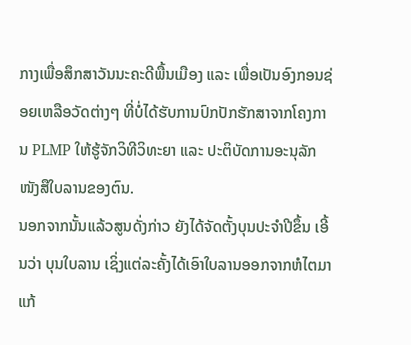ກາງເພື່ອສຶກສາວັນນະຄະດີພື້ນເມືອງ ແລະ ເພື່ອເປັນອົງກອນຊ່ອຍເຫລືອວັດຕ່າງໆ ທີ່ບໍ່ໄດ້ຮັບການປົກປັກຮັກສາຈາກໂຄງການ PLMP ໃຫ້ຮູ້ຈັກວິທີວິທະຍາ ແລະ ປະຕິບັດການອະນຸລັກໜັງສືໃບລານຂອງຕົນ.
ນອກຈາກນັ້ນແລ້ວສູນດັ່ງກ່າວ ຍັງໄດ້ຈັດຕັ້ງບຸນປະຈຳປີຂຶ້ນ ເອີ້ນວ່າ ບຸນໃບລານ ເຊິ່ງແຕ່ລະຄັ້ງໄດ້ເອົາໃບລານອອກຈາກຫໍໄຕມາແກ້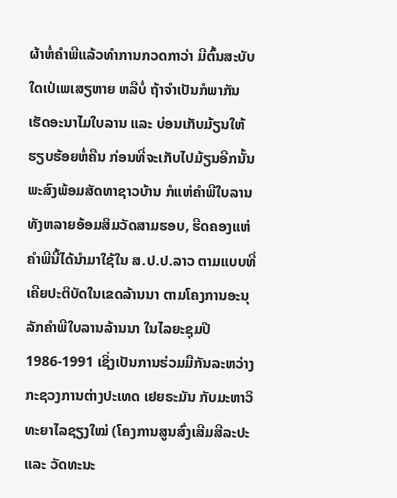ຜ້າຫໍ່ຄຳພີແລ້ວທຳການກວດກາວ່າ ມີຕົ້ນສະບັບໃດເປ່ເພເສຽຫາຍ ຫລືບໍ່ ຖ້າຈຳເປັນກໍພາກັນເຮັດອະນາໄມໃບລານ ແລະ ບ່ອນເກັບມ້ຽນໃຫ້ຮຽບຮ້ອຍຫໍ່ຄືນ ກ່ອນທີ່ຈະເກັບໄປມ້ຽນອີກນັ້ນ ພະສົງພ້ອມສັດທາຊາວບ້ານ ກໍແຫ່ຄຳພີໃບລານທັງຫລາຍອ້ອມສິມວັດສາມຮອບ, ຮີດຄອງແຫ່ຄຳພີນີ້ໄດ້ນຳມາໃຊ້ໃນ ສ.ປ.ປ.ລາວ ຕາມແບບທີ່ເຄີຍປະຕິບັດໃນເຂດລ້ານນາ ຕາມໂຄງການອະນຸລັກຄຳພີໃບລານລ້ານນາ ໃນໄລຍະຊຸມປີ 1986-1991 ເຊິ່ງເປັນການຮ່ວມມືກັນລະຫວ່າງ ກະຊວງການຕ່າງປະເທດ ເຢຍຣະມັນ ກັບມະຫາວິທະຍາໄລຊຽງໃໝ່ (ໂຄງການສູນສົ່ງເສີມສີລະປະ ແລະ ວັດທະນະ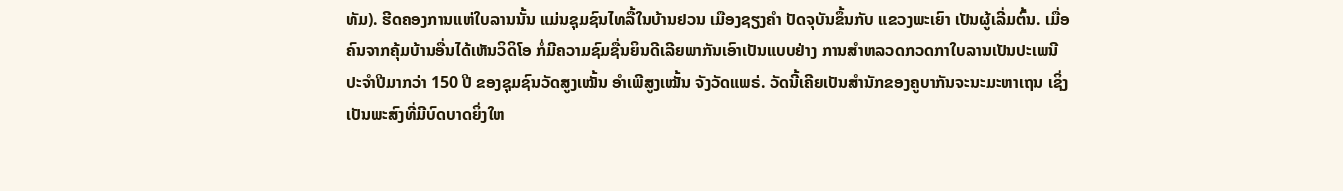ທັມ). ຮີດຄອງການແຫ່ໃບລານນັ້ນ ແມ່ນຊຸມຊົນໄທລື້ໃນບ້ານຢວນ ເມືອງຊຽງຄຳ ປັດຈຸບັນຂຶ້ນກັບ ແຂວງພະເຍົາ ເປັນຜູ້ເລີ່ມຕົ້ນ. ເມື່ອຄົນຈາກຄຸ້ມບ້ານອື່ນໄດ້ເຫັນວິດິໂອ ກໍ່ມີຄວາມຊົມຊື່ນຍິນດີເລີຍພາກັນເອົາເປັນແບບຢ່າງ ການສຳຫລວດກວດກາໃບລານເປັນປະເພນີປະຈຳປີມາກວ່າ 150 ປີ ຂອງຊຸມຊົນວັດສູງເໝັ້ນ ອຳເພີສູງເໝັ້ນ ຈັງວັດແພຣ່. ວັດນີ້ເຄີຍເປັນສຳນັກຂອງຄູບາກັນຈະນະມະຫາເຖນ ເຊິ່ງເປັນພະສົງທີ່ມີບົດບາດຍິ່ງໃຫ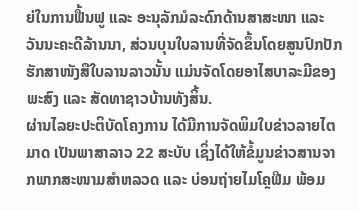ຍ່ໃນການຟື້ນຟູ ແລະ ອະນຸລັກມໍລະດົກດ້ານສາສະໜາ ແລະ ວັນນະຄະດີລ້ານນາ, ສ່ວນບຸນໃບລານທີ່ຈັດຂຶ້ນໂດຍສູນປົກປັກຮັກສາໜັງສືໃບລານລາວນັ້ນ ແມ່ນຈັດໂດຍອາໄສບາລະມີຂອງພະສົງ ແລະ ສັດທາຊາວບ້ານທັງສິ້ນ.
ຜ່ານໄລຍະປະຕິບັດໂຄງການ ໄດ້ມີການຈັດພິມໃບຂ່າວລາຍໄຕມາດ ເປັນພາສາລາວ 22 ສະບັບ ເຊິ່ງໄດ້ໃຫ້ຂໍ້ມູນຂ່າວສານຈາກພາກສະໜາມສຳຫລວດ ແລະ ບ່ອນຖ່າຍໄມໂຄຼຟີມ ພ້ອມ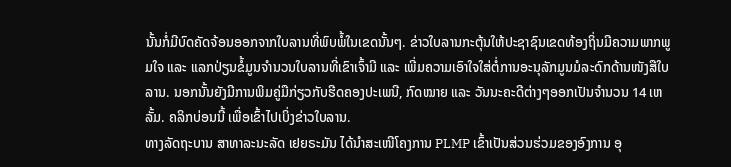ນັ້ນກໍ່ມີບົດຄັດຈ້ອນອອກຈາກໃບລານທີ່ພົບພໍ້ໃນເຂດນັ້ນໆ. ຂ່າວໃບລານກະຕຸ້ນໃຫ້ປະຊາຊົນເຂດທ້ອງຖິ່ນມີຄວາມພາກພູມໃຈ ແລະ ແລກປ່ຽນຂໍ້ມູນຈຳນວນໃບລານທີ່ເຂົາເຈົ້າມີ ແລະ ເພີ່ມຄວາມເອົາໃຈໃສ່ຕໍ່ການອະນຸລັກມູນມໍລະດົກດ້ານໜັງສືໃບລານ. ນອກນັ້ນຍັງມີການພິມຄູ່ມືກ່ຽວກັບຮີດຄອງປະເພນີ, ກົດໝາຍ ແລະ ວັນນະຄະດີຕ່າງໆອອກເປັນຈຳນວນ 14 ເຫລັ້ມ. ຄລິກບ່ອນນີ້ ເພື່ອເຂົ້າໄປເບິ່ງຂ່າວໃບລານ.
ທາງລັດຖະບານ ສາທາລະນະລັດ ເຢຍຣະມັນ ໄດ້ນຳສະເໜີໂຄງການ PLMP ເຂົ້າເປັນສ່ວນຮ່ວມຂອງອົງການ ອຸ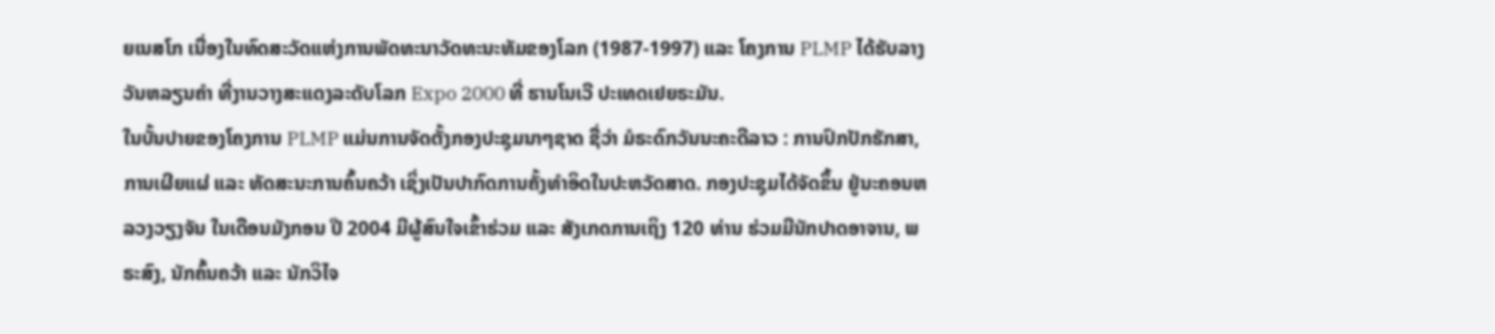ຍເນສໂກ ເນື່ອງໃນທົດສະວັດແຫ່ງການພັດທະນາວັດທະນະທັມຂອງໂລກ (1987-1997) ແລະ ໂຄງການ PLMP ໄດ້ຮັບລາງວັນຫລຽນຄຳ ທີ່ງານວາງສະແດງລະດັບໂລກ Expo 2000 ທີ່ ຮານໂນເວີ ປະເທດເຢຍຣະມັນ.
ໃນບັ້ນປາຍຂອງໂຄງການ PLMP ແມ່ນການຈັດຕັ້ງກອງປະຊຸມນາໆຊາດ ຊື່ວ່າ ມໍຣະດົກວັນນະຄະດີລາວ : ການປົກປັກຮັກສາ, ການເຜີຍແຜ່ ແລະ ທັດສະນະການຄົ້ນຄວ້າ ເຊິ່ງເປັນປາກົດການຄັ້ງທຳອິດໃນປະຫວັດສາດ. ກອງປະຊຸມໄດ້ຈັດຂຶ້ນ ຢູ່ນະຄອນຫລວງວຽງຈັນ ໃນເດືອນມັງກອນ ປີ 2004 ມີຜູ້ສົນໃຈເຂົ້າຮ່ວມ ແລະ ສັງເກດການເຖິງ 120 ທ່ານ ຮ່ວມມີນັກປາດອາຈານ, ພຣະສົງ, ນັກຄົ້ນຄວ້າ ແລະ ນັກວິໄຈ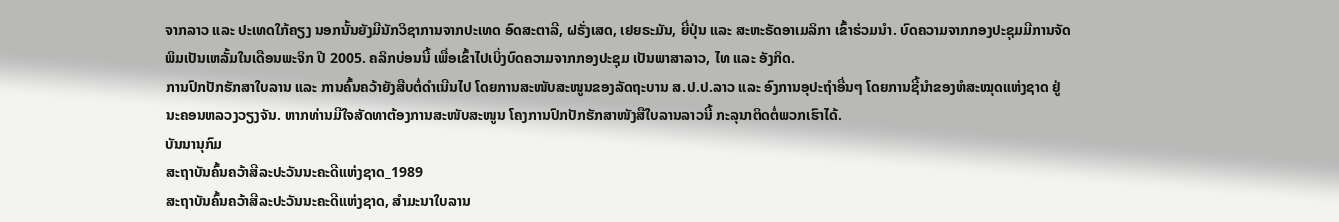ຈາກລາວ ແລະ ປະເທດໃກ້ຄຽງ ນອກນັ້ນຍັງມີນັກວິຊາການຈາກປະເທດ ອົດສະຕາລີ, ຝຣັ່ງເສດ, ເຢຍຣະມັນ, ຍີ່ປຸ່ນ ແລະ ສະຫະຣັດອາເມລິກາ ເຂົ້າຮ່ວມນຳ. ບົດຄວາມຈາກກອງປະຊຸມມີການຈັດພິມເປັນເຫລັ້ມໃນເດືອນພະຈິກ ປີ 2005. ຄລິກບ່ອນນີ້ ເພື່ອເຂົ້າໄປເບິ່ງບົດຄວາມຈາກກອງປະຊຸມ ເປັນພາສາລາວ, ໄທ ແລະ ອັງກິດ.
ການປົກປັກຮັກສາໃບລານ ແລະ ການຄົ້ນຄວ້າຍັງສືບຕໍ່ດຳເນີນໄປ ໂດຍການສະໜັບສະໜູນຂອງລັດຖະບານ ສ.ປ.ປ.ລາວ ແລະ ອົງການອຸປະຖຳອື່ນໆ ໂດຍການຊີ້ນຳຂອງຫໍສະໝຸດແຫ່ງຊາດ ຢູ່ນະຄອນຫລວງວຽງຈັນ. ຫາກທ່ານມີໃຈສັດທາຕ້ອງການສະໜັບສະໜູນ ໂຄງການປົກປັກຮັກສາໜັງສືໃບລານລາວນີ້ ກະລຸນາຕິດຕໍ່ພວກເຮົາໄດ້.
ບັນນານຸກົມ
ສະຖາບັນຄົ້ນຄວ້າສີລະປະວັນນະຄະດີແຫ່ງຊາດ_1989
ສະຖາບັນຄົ້ນຄວ້າສີລະປະວັນນະຄະດີແຫ່ງຊາດ, ສຳມະນາໃບລານ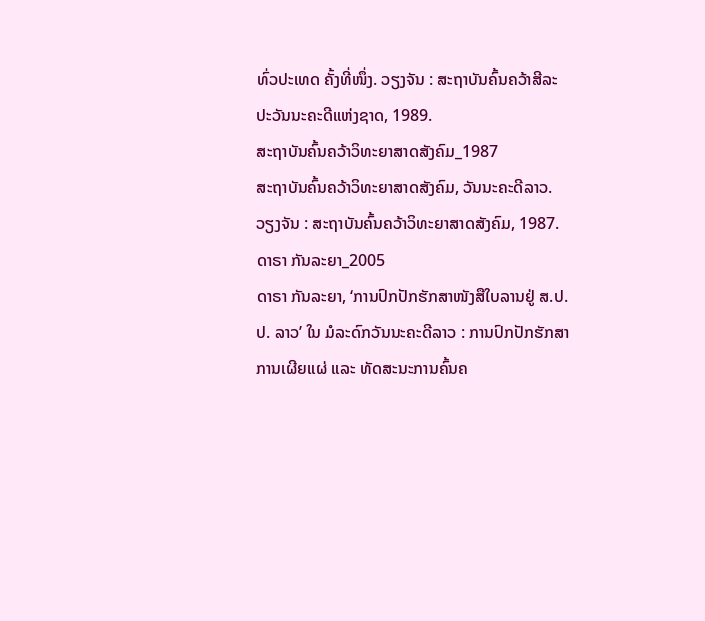ທົ່ວປະເທດ ຄັ້ງທີ່ໜຶ່ງ. ວຽງຈັນ : ສະຖາບັນຄົ້ນຄວ້າສີລະປະວັນນະຄະດີແຫ່ງຊາດ, 1989.
ສະຖາບັນຄົ້ນຄວ້າວິທະຍາສາດສັງຄົມ_1987
ສະຖາບັນຄົ້ນຄວ້າວິທະຍາສາດສັງຄົມ, ວັນນະຄະດີລາວ. ວຽງຈັນ : ສະຖາບັນຄົ້ນຄວ້າວິທະຍາສາດສັງຄົມ, 1987.
ດາຣາ ກັນລະຍາ_2005
ດາຣາ ກັນລະຍາ, ‘ການປົກປັກຮັກສາໜັງສືໃບລານຢູ່ ສ.ປ.ປ. ລາວ’ ໃນ ມໍລະດົກວັນນະຄະດີລາວ : ການປົກປັກຮັກສາ ການເຜີຍແຜ່ ແລະ ທັດສະນະການຄົ້ນຄ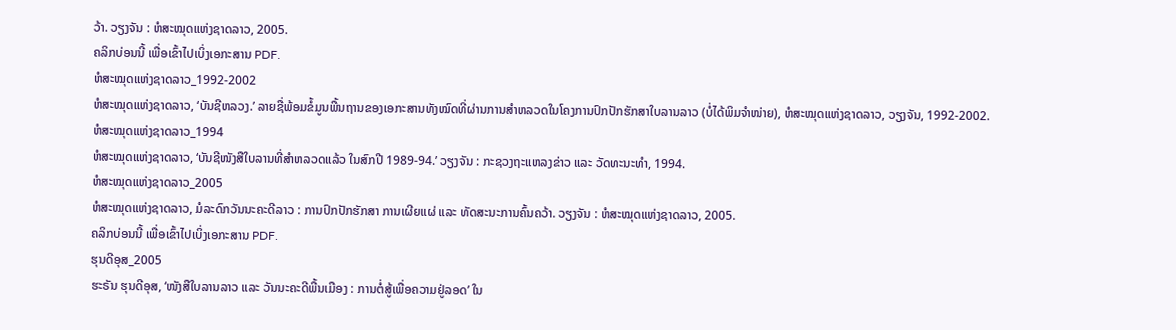ວ້າ. ວຽງຈັນ : ຫໍສະໝຸດແຫ່ງຊາດລາວ, 2005.
ຄລິກບ່ອນນີ້ ເພື່ອເຂົ້າໄປເບິ່ງເອກະສານ PDF.
ຫໍສະໝຸດແຫ່ງຊາດລາວ_1992-2002
ຫໍສະໝຸດແຫ່ງຊາດລາວ, ‘ບັນຊີຫລວງ.’ ລາຍຊື່ພ້ອມຂໍ້ມູນພື້ນຖານຂອງເອກະສານທັງໝົດທີ່ຜ່ານການສຳຫລວດໃນໂຄງການປົກປັກຮັກສາໃບລານລາວ (ບໍ່ໄດ້ພິມຈຳໜ່າຍ), ຫໍສະໝຸດແຫ່ງຊາດລາວ, ວຽງຈັນ, 1992-2002.
ຫໍສະໝຸດແຫ່ງຊາດລາວ_1994
ຫໍສະໝຸດແຫ່ງຊາດລາວ, ‘ບັນຊີໜັງສືໃບລານທີ່ສຳຫລວດແລ້ວ ໃນສົກປີ 1989-94.’ ວຽງຈັນ : ກະຊວງຖະແຫລງຂ່າວ ແລະ ວັດທະນະທຳ, 1994.
ຫໍສະໝຸດແຫ່ງຊາດລາວ_2005
ຫໍສະໝຸດແຫ່ງຊາດລາວ, ມໍລະດົກວັນນະຄະດີລາວ : ການປົກປັກຮັກສາ ການເຜີຍແຜ່ ແລະ ທັດສະນະການຄົ້ນຄວ້າ. ວຽງຈັນ : ຫໍສະໝຸດແຫ່ງຊາດລາວ, 2005.
ຄລິກບ່ອນນີ້ ເພື່ອເຂົ້າໄປເບິ່ງເອກະສານ PDF.
ຮຸນດີອຸສ_2005
ຮະຣັນ ຮຸນດີອຸສ, ‘ໜັງສືໃບລານລາວ ແລະ ວັນນະຄະດີພື້ນເມືອງ : ການຕໍ່ສູ້ເພື່ອຄວາມຢູ່ລອດ’ ໃນ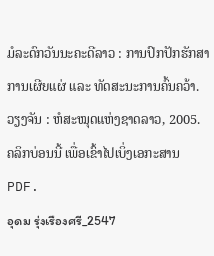ມໍລະດົກວັນນະຄະດີລາວ : ການປົກປັກຮັກສາ ການເຜີຍແຜ່ ແລະ ທັດສະນະການຄົ້ນຄວ້າ. ວຽງຈັນ : ຫໍສະໝຸດແຫ່ງຊາດລາວ, 2005.
ຄລິກບ່ອນນີ້ ເພື່ອເຂົ້າໄປເບິ່ງເອກະສານ PDF.
อุดม รุ่งเรืองศรี_2547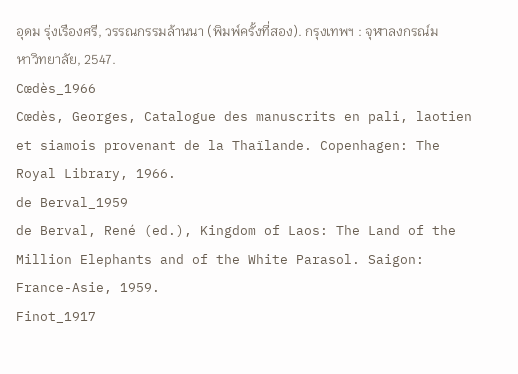อุดม รุ่งเรืองศรี, วรรณกรรมล้านนา (พิมพ์ครั้งที่สอง). กรุงเทพฯ : จุฬาลงกรณ์มหาวิทยาลัย, 2547.
Cœdès_1966
Cœdès, Georges, Catalogue des manuscrits en pali, laotien et siamois provenant de la Thaïlande. Copenhagen: The Royal Library, 1966.
de Berval_1959
de Berval, René (ed.), Kingdom of Laos: The Land of the Million Elephants and of the White Parasol. Saigon: France-Asie, 1959.
Finot_1917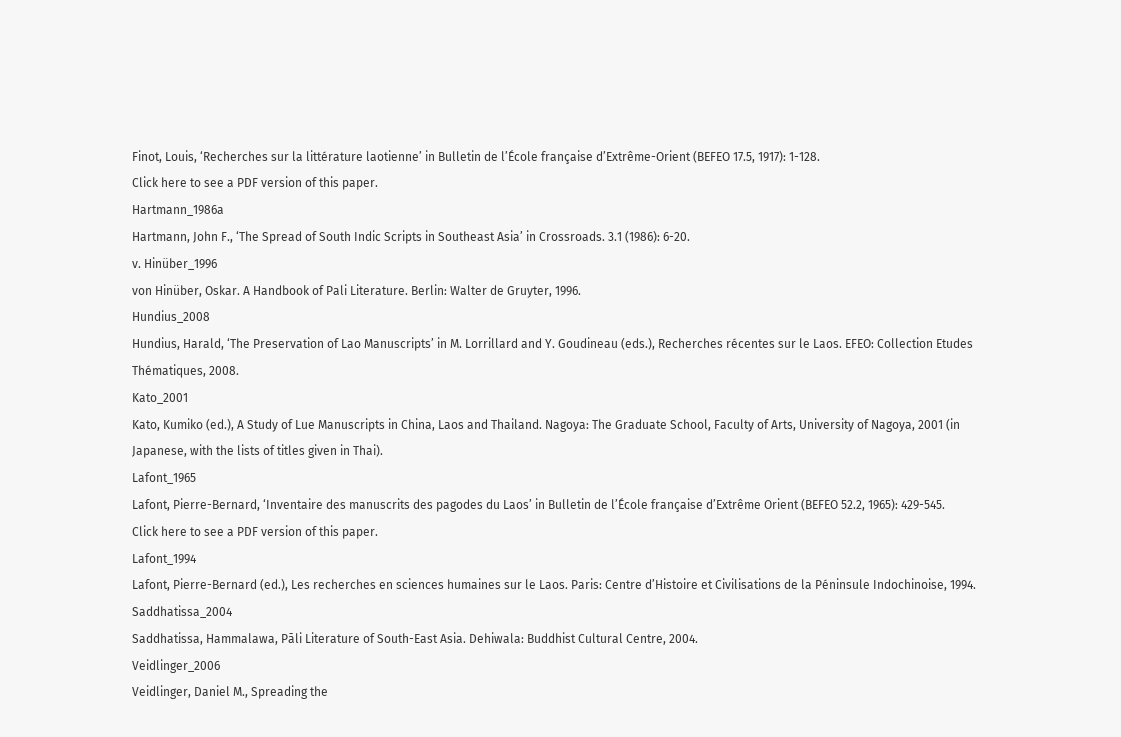Finot, Louis, ‘Recherches sur la littérature laotienne’ in Bulletin de l’École française d’Extrême-Orient (BEFEO 17.5, 1917): 1-128.
Click here to see a PDF version of this paper.
Hartmann_1986a
Hartmann, John F., ‘The Spread of South Indic Scripts in Southeast Asia’ in Crossroads. 3.1 (1986): 6-20.
v. Hinüber_1996
von Hinüber, Oskar. A Handbook of Pali Literature. Berlin: Walter de Gruyter, 1996.
Hundius_2008
Hundius, Harald, ‘The Preservation of Lao Manuscripts’ in M. Lorrillard and Y. Goudineau (eds.), Recherches récentes sur le Laos. EFEO: Collection Etudes Thématiques, 2008.
Kato_2001
Kato, Kumiko (ed.), A Study of Lue Manuscripts in China, Laos and Thailand. Nagoya: The Graduate School, Faculty of Arts, University of Nagoya, 2001 (in Japanese, with the lists of titles given in Thai).
Lafont_1965
Lafont, Pierre-Bernard, ‘Inventaire des manuscrits des pagodes du Laos’ in Bulletin de l’École française d’Extrême Orient (BEFEO 52.2, 1965): 429-545.
Click here to see a PDF version of this paper.
Lafont_1994
Lafont, Pierre-Bernard (ed.), Les recherches en sciences humaines sur le Laos. Paris: Centre d’Histoire et Civilisations de la Péninsule Indochinoise, 1994.
Saddhatissa_2004
Saddhatissa, Hammalawa, Pāli Literature of South-East Asia. Dehiwala: Buddhist Cultural Centre, 2004.
Veidlinger_2006
Veidlinger, Daniel M., Spreading the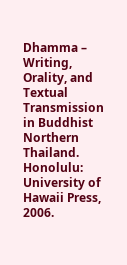Dhamma – Writing, Orality, and Textual Transmission in Buddhist Northern Thailand. Honolulu: University of Hawaii Press, 2006.